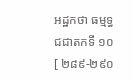អដ្ឋកថា ធម្មទ្ធជជាតកទី ១០
[ ២៨៩-២៩០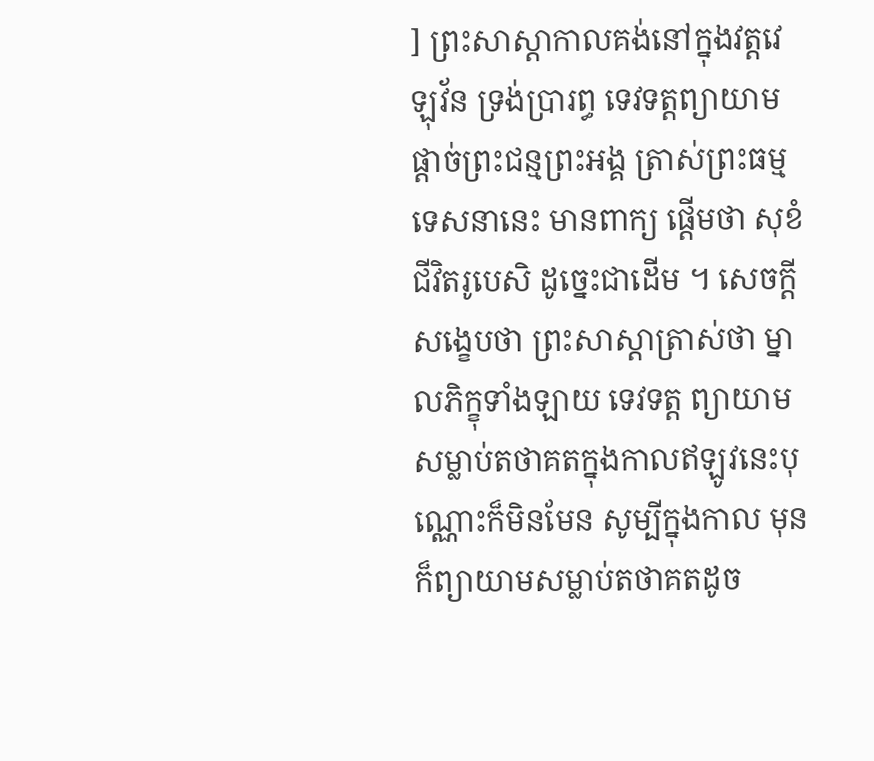] ព្រះសាស្តាកាលគង់នៅក្នុងវត្តវេឡុវ័ន ទ្រង់ប្រារព្ធ ទេវទត្តព្យាយាមផ្តាច់ព្រះជន្មព្រះអង្គ ត្រាស់ព្រះធម្មទេសនានេះ មានពាក្យ ផ្តើមថា សុខំ ជីវិតរូបេសិ ដូច្នេះជាដើម ។ សេចក្តីសង្ខេបថា ព្រះសាស្តាត្រាស់ថា ម្នាលភិក្ខុទាំងឡាយ ទេវទត្ត ព្យាយាមសម្លាប់តថាគតក្នុងកាលឥឡូវនេះបុណ្ណោះក៏មិនមែន សូម្បីក្នុងកាល មុនក៏ព្យាយាមសម្លាប់តថាគតដូច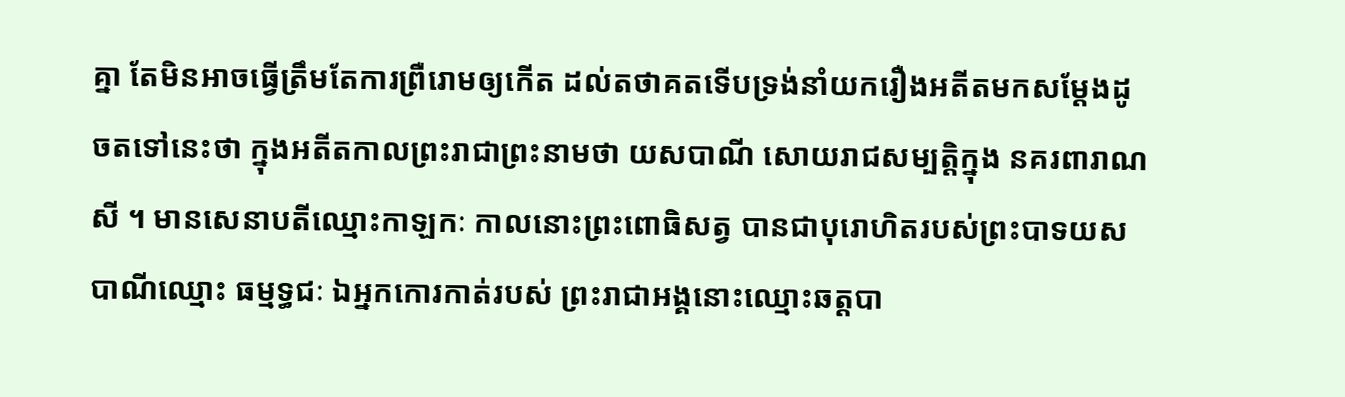គ្នា តែមិនអាចធ្វើត្រឹមតែការព្រឺរោមឲ្យកើត ដល់តថាគតទើបទ្រង់នាំយករឿងអតីតមកសម្តែងដូចតទៅនេះថា ក្នុងអតីតកាលព្រះរាជាព្រះនាមថា យសបាណី សោយរាជសម្បត្តិក្នុង នគរពារាណសី ។ មានសេនាបតីឈ្មោះកាឡកៈ កាលនោះព្រះពោធិសត្វ បានជាបុរោហិតរបស់ព្រះបាទយសបាណីឈ្មោះ ធម្មទ្ធជៈ ឯអ្នកកោរកាត់របស់ ព្រះរាជាអង្គនោះឈ្មោះឆត្តបា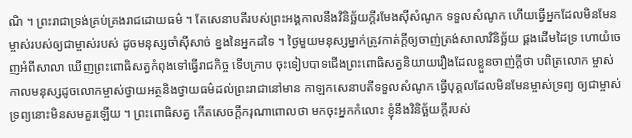ណិ ។ ព្រះរាជាទ្រង់គ្រប់គ្រងរាជដោយធម៌ ។ តែសេនាបតីរបស់ព្រះអង្គកាលនឹងវិនិច្ឆ័យក្តីរមែងស៊ីសំណូក ទទួលសំណូក ហើយធ្វើអ្នកដែលមិនមែនម្ចាស់របស់ឲ្យជាម្ចាស់របស់ ដូចមនុស្សចាំស៊ីសាច់ ខ្នងនៃអ្នកដទៃ ។ ថ្ងៃមួយមនុស្សម្នាក់ត្រូវកាត់ក្តីឲ្យចាញ់ត្រង់សាលាវិនិច្ឆ័យ ផ្គងដើមដៃទ្រ ហោយំចេញអំពីសាលា ឃើញព្រះពោធិសត្វកំពុងទៅធ្វើរាជកិច្ច ទើបក្រាប ចុះទៀបបាទជើងព្រះពោធិសត្វនិយាយរឿងដែលខ្លួនចាញ់ក្តីថា បពិត្រលោក ម្ចាស់ កាលមនុស្សដូចលោកម្ចាស់ថ្វាយអត្ថនិងថ្វាយធម៌ដល់ព្រះរាជានៅមាន កាឡកសេនាបតីទទួលសំណូក ធ្វើបុគ្គលដែលមិនមែនម្ចាស់ទ្រព្យ ឲ្យជាម្ចាស់ ទ្រព្យនោះមិនសមគួរឡើយ ។ ព្រះពោធិសត្វ កើតសេចក្តីករុណាពោលថា មកចុះអ្នកកំលោះ ខ្ញុំនឹងវិនិច្ឆ័យក្តីរបស់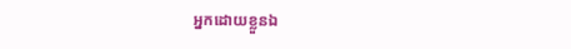អ្នកដោយខ្លួនឯ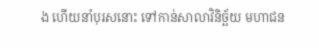ង ហើយនាំបុរសនោះ ទៅកាន់សាលាវិនិច្ឆ័យ មហាជន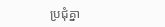ប្រជុំគ្នា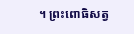។ ព្រះពោធិសត្វ